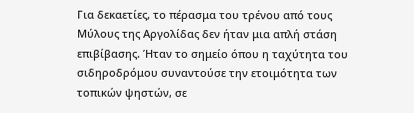Για δεκαετίες, το πέρασμα του τρένου από τους Μύλους της Αργολίδας δεν ήταν μια απλή στάση επιβίβασης. Ήταν το σημείο όπου η ταχύτητα του σιδηροδρόμου συναντούσε την ετοιμότητα των τοπικών ψηστών, σε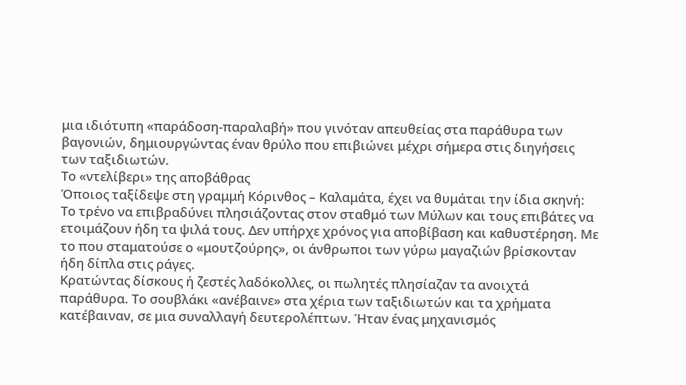μια ιδιότυπη «παράδοση-παραλαβή» που γινόταν απευθείας στα παράθυρα των βαγονιών, δημιουργώντας έναν θρύλο που επιβιώνει μέχρι σήμερα στις διηγήσεις των ταξιδιωτών.
Το «ντελίβερι» της αποβάθρας
Όποιος ταξίδεψε στη γραμμή Κόρινθος – Καλαμάτα, έχει να θυμάται την ίδια σκηνή: Το τρένο να επιβραδύνει πλησιάζοντας στον σταθμό των Μύλων και τους επιβάτες να ετοιμάζουν ήδη τα ψιλά τους. Δεν υπήρχε χρόνος για αποβίβαση και καθυστέρηση. Με το που σταματούσε ο «μουτζούρης», οι άνθρωποι των γύρω μαγαζιών βρίσκονταν ήδη δίπλα στις ράγες.
Κρατώντας δίσκους ή ζεστές λαδόκολλες, οι πωλητές πλησίαζαν τα ανοιχτά παράθυρα. Το σουβλάκι «ανέβαινε» στα χέρια των ταξιδιωτών και τα χρήματα κατέβαιναν, σε μια συναλλαγή δευτερολέπτων. Ήταν ένας μηχανισμός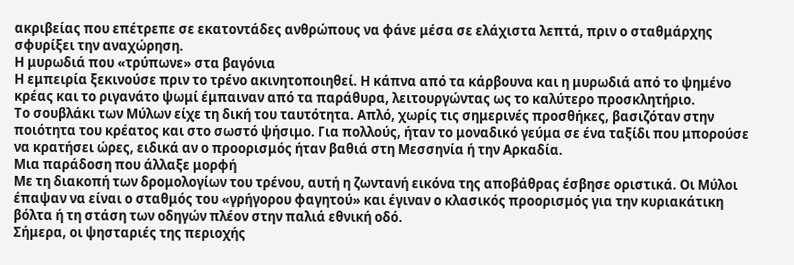ακριβείας που επέτρεπε σε εκατοντάδες ανθρώπους να φάνε μέσα σε ελάχιστα λεπτά, πριν ο σταθμάρχης σφυρίξει την αναχώρηση.
Η μυρωδιά που «τρύπωνε» στα βαγόνια
Η εμπειρία ξεκινούσε πριν το τρένο ακινητοποιηθεί. Η κάπνα από τα κάρβουνα και η μυρωδιά από το ψημένο κρέας και το ριγανάτο ψωμί έμπαιναν από τα παράθυρα, λειτουργώντας ως το καλύτερο προσκλητήριο.
Το σουβλάκι των Μύλων είχε τη δική του ταυτότητα. Απλό, χωρίς τις σημερινές προσθήκες, βασιζόταν στην ποιότητα του κρέατος και στο σωστό ψήσιμο. Για πολλούς, ήταν το μοναδικό γεύμα σε ένα ταξίδι που μπορούσε να κρατήσει ώρες, ειδικά αν ο προορισμός ήταν βαθιά στη Μεσσηνία ή την Αρκαδία.
Μια παράδοση που άλλαξε μορφή
Με τη διακοπή των δρομολογίων του τρένου, αυτή η ζωντανή εικόνα της αποβάθρας έσβησε οριστικά. Οι Μύλοι έπαψαν να είναι ο σταθμός του «γρήγορου φαγητού» και έγιναν ο κλασικός προορισμός για την κυριακάτικη βόλτα ή τη στάση των οδηγών πλέον στην παλιά εθνική οδό.
Σήμερα, οι ψησταριές της περιοχής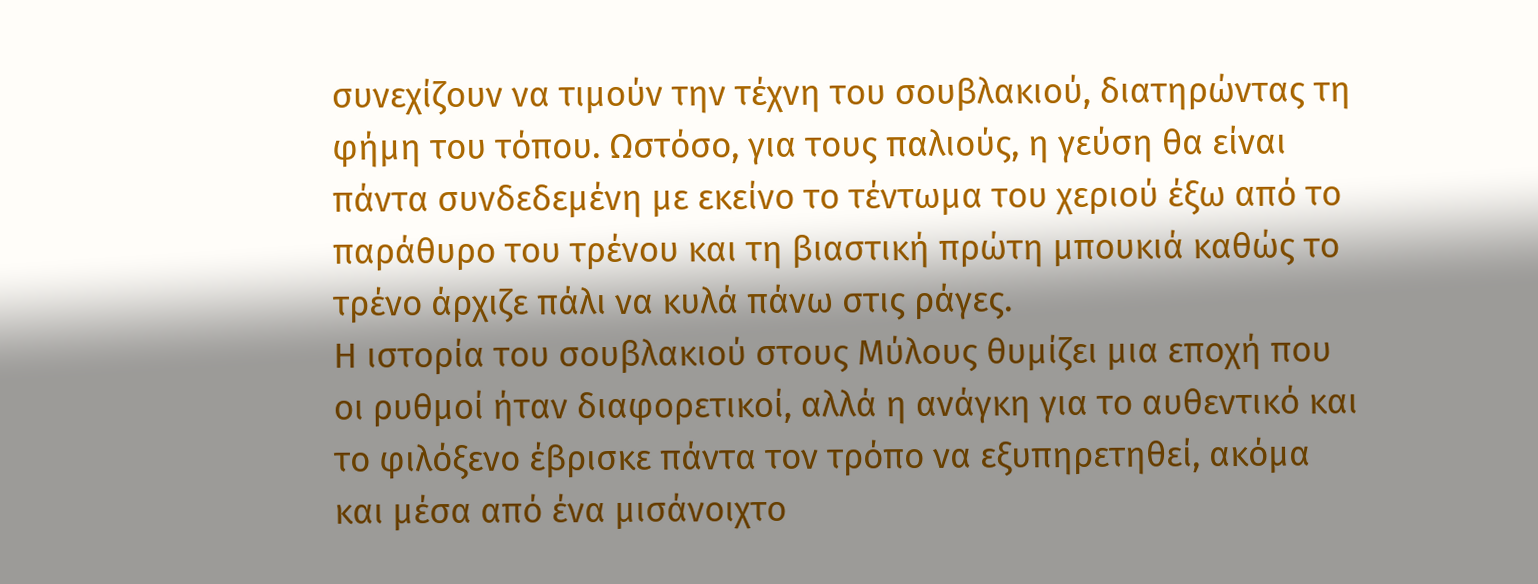συνεχίζουν να τιμούν την τέχνη του σουβλακιού, διατηρώντας τη φήμη του τόπου. Ωστόσο, για τους παλιούς, η γεύση θα είναι πάντα συνδεδεμένη με εκείνο το τέντωμα του χεριού έξω από το παράθυρο του τρένου και τη βιαστική πρώτη μπουκιά καθώς το τρένο άρχιζε πάλι να κυλά πάνω στις ράγες.
Η ιστορία του σουβλακιού στους Μύλους θυμίζει μια εποχή που οι ρυθμοί ήταν διαφορετικοί, αλλά η ανάγκη για το αυθεντικό και το φιλόξενο έβρισκε πάντα τον τρόπο να εξυπηρετηθεί, ακόμα και μέσα από ένα μισάνοιχτο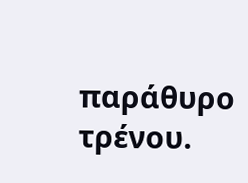παράθυρο τρένου.